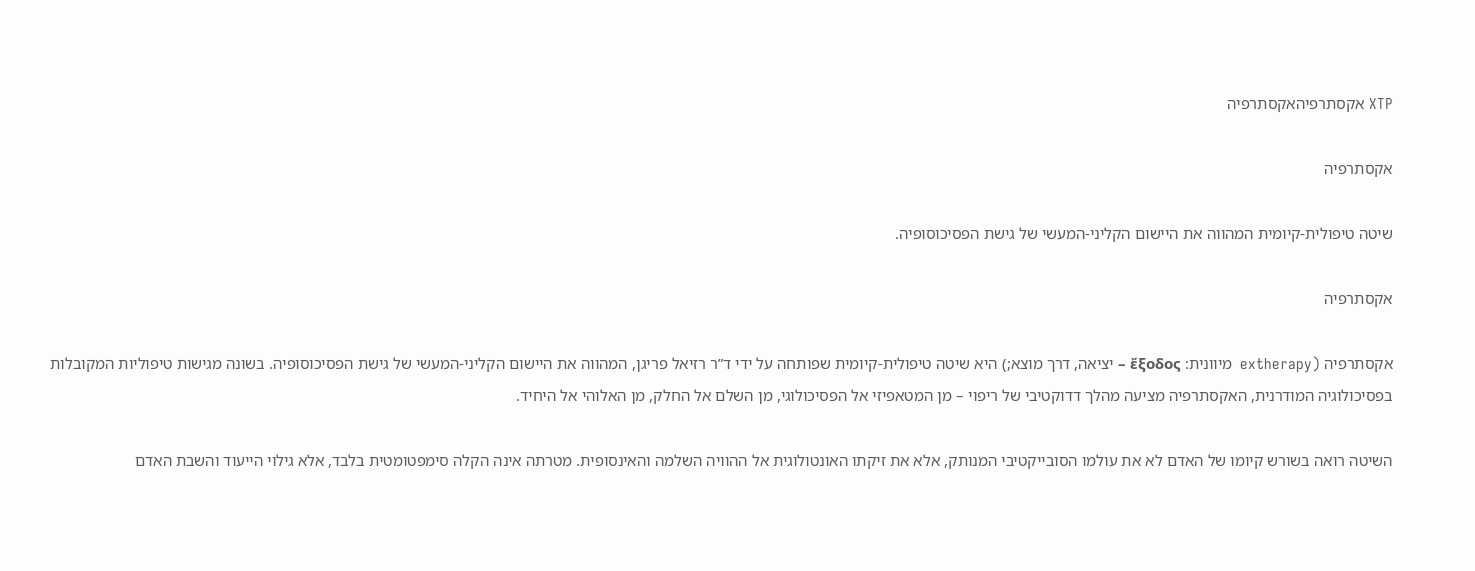XTP אקסתרפיהאקסתרפיה

אקסתרפיה

שיטה טיפולית-קיומית המהווה את היישום הקליני-המעשי של גישת הפסיכוסופיה.

אקסתרפיה

אקסתרפיה (extherapy  מיוונית: ἔξοδος – יציאה, דרך מוצא;) היא שיטה טיפולית-קיומית שפותחה על ידי ד”ר רזיאל פריגן, המהווה את היישום הקליני-המעשי של גישת הפסיכוסופיה. בשונה מגישות טיפוליות המקובלות בפסיכולוגיה המודרנית, האקסתרפיה מציעה מהלך דדוקטיבי של ריפוי – מן המטאפיזי אל הפסיכולוגי, מן השלם אל החלק, מן האלוהי אל היחיד.

השיטה רואה בשורש קיומו של האדם לא את עולמו הסובייקטיבי המנותק, אלא את זיקתו האונטולוגית אל ההוויה השלמה והאינסופית. מטרתה אינה הקלה סימפטומטית בלבד, אלא גילוי הייעוד והשבת האדם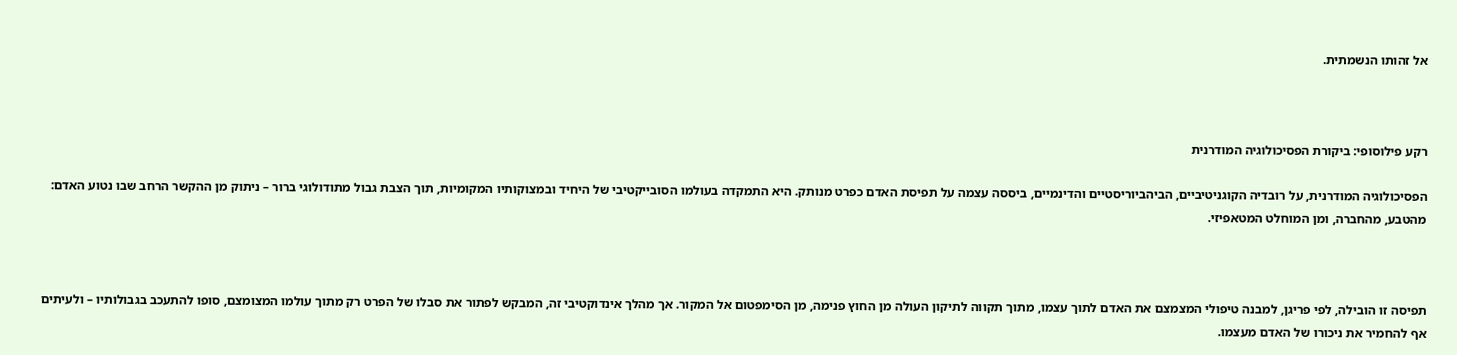אל זהותו הנשמתית.



רקע פילוסופי: ביקורת הפסיכולוגיה המודרנית

הפסיכולוגיה המודרנית, על רובדיה הקוגניטיביים, הביהביוריסטיים והדינמיים, ביססה עצמה על תפיסת האדם כפרט מנותק. היא התמקדה בעולמו הסובייקטיבי של היחיד ובמצוקותיו המקומיות, תוך הצבת גבול מתודולוגי ברור – ניתוק מן ההקשר הרחב שבו נטוע האדם: מהטבע, מהחברה, ומן המוחלט המטאפיזי.



תפיסה זו הובילה, לפי פריגן, למבנה טיפולי המצמצם את האדם לתוך עצמו, מתוך תקווה לתיקון העולה מן החוץ פנימה, מן הסימפטום אל המקור. אך מהלך אינדוקטיבי זה, המבקש לפתור את סבלו של הפרט רק מתוך עולמו המצומצם, סופו להתעכב בגבולותיו – ולעיתים אף להחמיר את ניכורו של האדם מעצמו.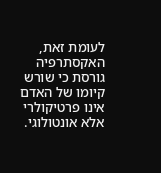לעומת זאת, האקסתרפיה גורסת כי שורש קיומו של האדם אינו פרטיקולרי אלא אונטולוגי.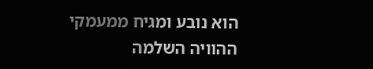הוא נובע ומגיח ממעמקי ההוויה השלמה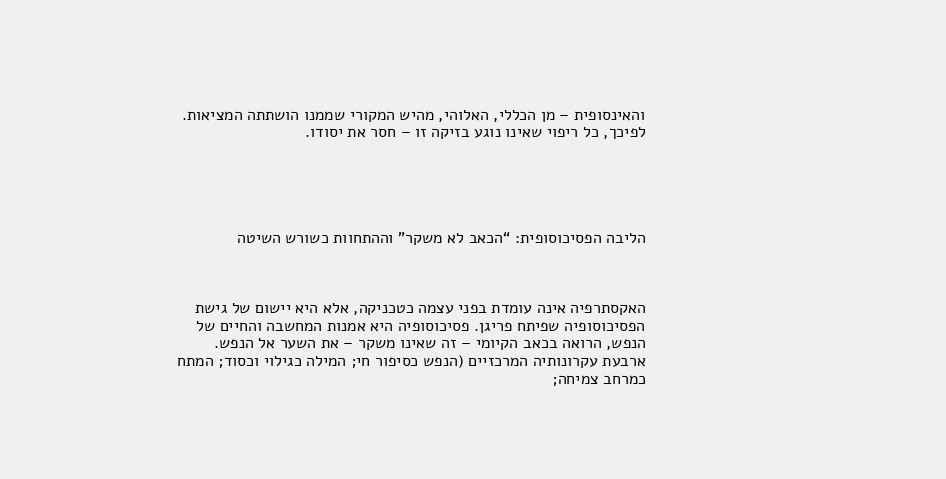והאינסופית – מן הכללי, האלוהי, מהיש המקורי שממנו הושתתה המציאות. לפיכך, כל ריפוי שאינו נוגע בזיקה זו – חסר את יסודו.





הליבה הפסיכוסופית: “הכאב לא משקר” וההתחוות כשורש השיטה



האקסתרפיה אינה עומדת בפני עצמה כטכניקה, אלא היא יישום של גישת הפסיכוסופיה שפיתח פריגן. פסיכוסופיה היא אמנות המחשבה והחיים של הנפש, הרואה בכאב הקיומי – זה שאינו משקר – את השער אל הנפש. ארבעת עקרונותיה המרכזיים (הנפש כסיפור חי; המילה כגילוי וכסוד; המתח כמרחב צמיחה;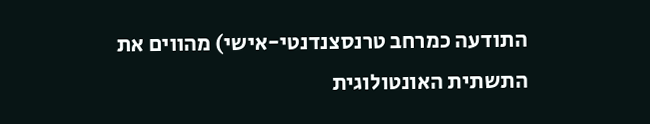התודעה כמרחב טרנסצנדנטי-אישי) מהווים את התשתית האונטולוגית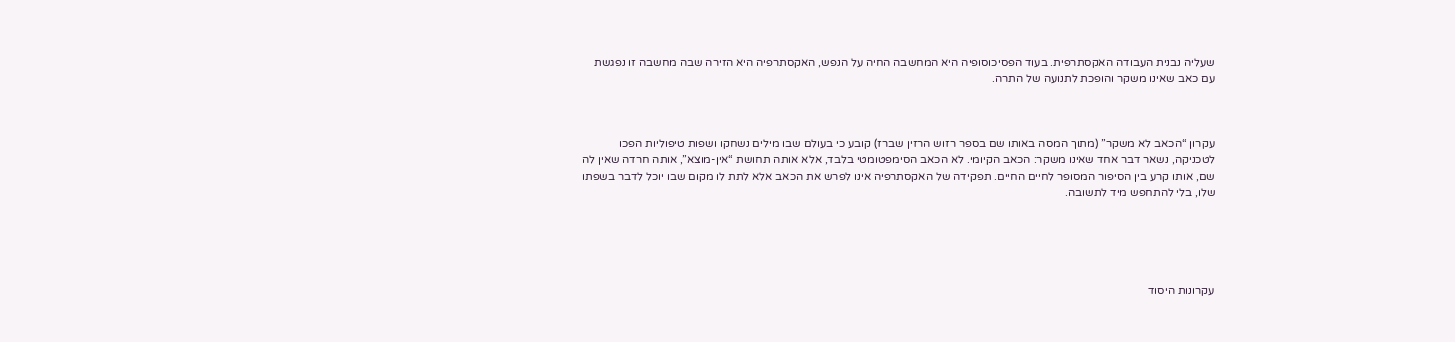שעליה נבנית העבודה האקסתרפית. בעוד הפסיכוסופיה היא המחשבה החיה על הנפש, האקסתרפיה היא הזירה שבה מחשבה זו נפגשת עם כאב שאינו משקר והופכת לתנועה של התרה.



עקרון “הכאב לא משקר” (מתוך המסה באותו שם בספר רזוש הרזין שברז) קובע כי בעולם שבו מילים נשחקו ושפות טיפוליות הפכו לטכניקה, נשאר דבר אחד שאינו משקר: הכאב הקיומי. לא הכאב הסימפטומטי בלבד, אלא אותה תחושת “אין-מוצא”, אותה חרדה שאין לה שם, אותו קרע בין הסיפור המסופר לחיים החיים. תפקידה של האקסתרפיה אינו לפרש את הכאב אלא לתת לו מקום שבו יוכל לדבר בשפתו שלו, בלי להתחפש מיד לתשובה.





עקרונות היסוד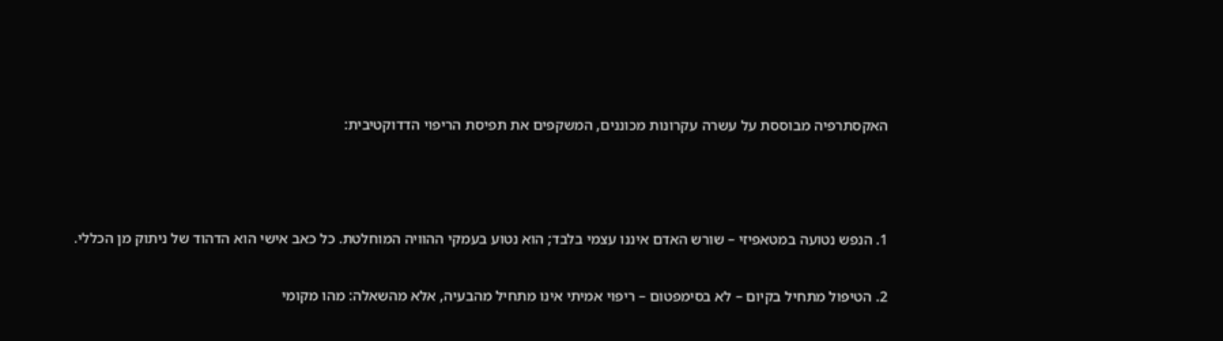האקסתרפיה מבוססת על עשרה עקרונות מכוננים, המשקפים את תפיסת הריפוי הדדוקטיבית:



1. הנפש נטועה במטאפיזי – שורש האדם איננו עצמי בלבד; הוא נטוע בעמקי ההוויה המוחלטת. כל כאב אישי הוא הדהוד של ניתוק מן הכללי.

2. הטיפול מתחיל בקיום – לא בסימפטום – ריפוי אמיתי אינו מתחיל מהבעיה, אלא מהשאלה: מהו מקומי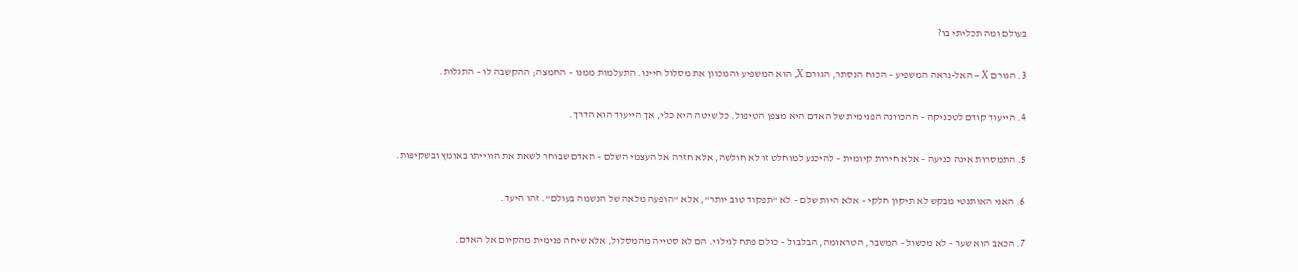בעולם ומה תכליתי בו?

3. הגורם X – האל-נראה המשפיע – הכוח הנסתר, הגורם X, הוא המשפיע והמכוון את מסלול חיינו. התעלמות ממנו – החמצה; ההקשבה לו – התגלות.

4. הייעוד קודם לטכניקה – ההכוונה הפנימית של האדם היא מצפן הטיפול. כל שיטה היא כלי, אך הייעוד הוא הדרך.

5. התמסרות אינה כניעה – אלא חירות קיומית – להיכנע למוחלט זו לא חולשה, אלא חזרה אל העצמי השלם – האדם שבוחר לשאת את הווייתו באומץ ובשקיפות.

6. האני האותנטי מבקש לא תיקון חלקי – אלא היות שלם – לא “תפקוד טוב יותר”, אלא “הופעה מלאה של הנשמה בעולם”. זהו היעד.

7. הכאב הוא שער – לא מכשול – המשבר, הטראומה, הבלבול – כולם פתח לגילוי. הם לא סטייה מהמסלול, אלא שיחה פנימית מהקיום אל האדם.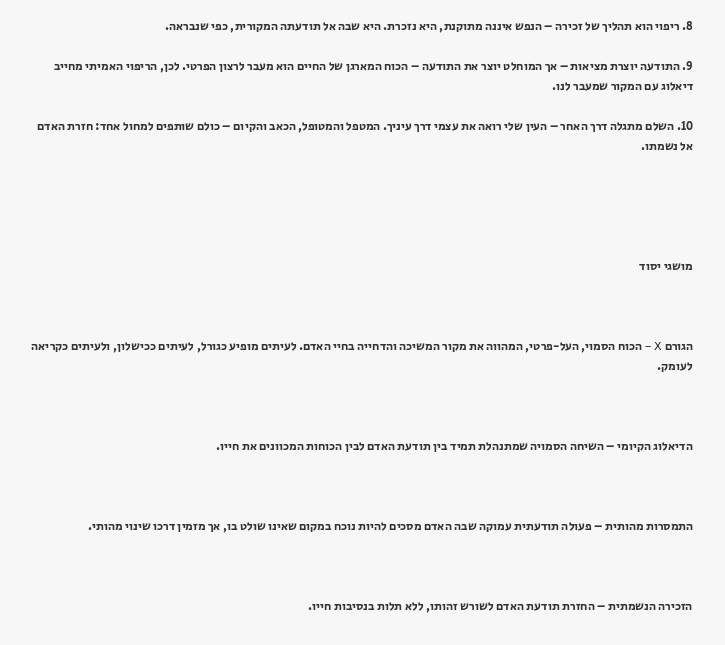8. ריפוי הוא תהליך של זכירה – הנפש איננה מתוקנת, היא נזכרת. היא שבה אל תודעתה המקורית, כפי שנבראה.

9. התודעה יוצרת מציאות – אך המוחלט יוצר את התודעה – הכוח המארגן של החיים הוא מעבר לרצון הפרטי. לכן, הריפוי האמיתי מחייב דיאלוג עם המקור שמעבר לנו.

10. השלם מתגלה דרך האחר – העין שלי רואה את עצמי דרך עיניך. המטפל והמטופל, הכאב והקיום – כולם שותפים למחול אחד: חזרת האדם אל נשמתו.





מושגי יסוד



הגורם X – הכוח הסמוי, העל-פרטי, המהווה את מקור המשיכה והדחייה בחיי האדם. לעיתים מופיע כגורל, לעיתים ככישלון, ולעיתים כקריאה לעומק.



הדיאלוג הקיומי – השיחה הסמויה שמתנהלת תמיד בין תודעת האדם לבין הכוחות המכוונים את חייו.



התמסרות מהותית – פעולה תודעתית עמוקה שבה האדם מסכים להיות נוכח במקום שאינו שולט בו, אך מזמין דרכו שינוי מהותי.



הזכירה הנשמתית – החזרת תודעת האדם לשורש זהותו, ללא תלות בנסיבות חייו.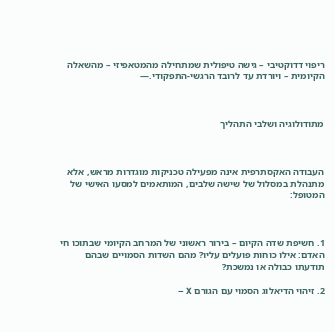ריפוי דדוקטיבי – גישה טיפולית שמתחילה מהמטאפיזי – מהשאלה הקיומית – ויורדת עד לרובד הרגשי-התפקודי.—



מתודולוגיה ושלבי התהליך



העבודה האקסתרפית אינה מפעילה טכניקות מוגדרות מראש, אלא מתנהלת במסלול של שישה שלבים, המותאמים למסעו האישי של המטופל:



1. חשיפת שדה הקיום – בירור ראשוני של המרחב הקיומי שבתוכו חי האדם: אילו כוחות פועלים עליו? מהם השדות הסמויים שבהם תודעתו כבולה או נמשכת?

2. זיהוי הדיאלוג הסמוי עם הגורם X –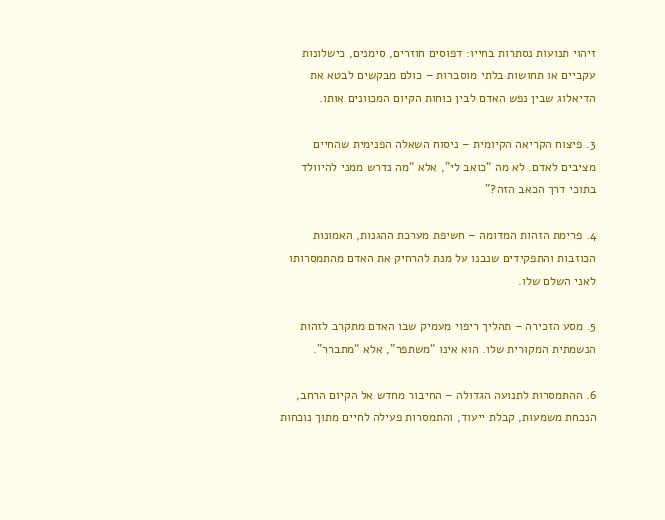זיהוי תנועות נסתרות בחייו: דפוסים חוזרים, סימנים, כישלונות עקביים או תחושות בלתי מוסברות – כולם מבקשים לבטא את הדיאלוג שבין נפש האדם לבין כוחות הקיום המכוונים אותו.

3. פיצוח הקריאה הקיומית – ניסוח השאלה הפנימית שהחיים מציבים לאדם. לא מה “כואב לי”, אלא “מה נדרש ממני להיוולד בתוכי דרך הכאב הזה?”

4. פרימת הזהות המדומה – חשיפת מערכת ההגנות, האמונות הכוזבות והתפקידים שנבנו על מנת להרחיק את האדם מהתמסרותו לאני השלם שלו.

5. מסע הזכירה – תהליך ריפוי מעמיק שבו האדם מתקרב לזהות הנשמתית המקורית שלו. הוא אינו “משתפר”, אלא “מתברר”.

6. ההתמסרות לתנועה הגדולה – החיבור מחדש אל הקיום הרחב, הנכחת משמעות, קבלת ייעוד, והתמסרות פעילה לחיים מתוך נוכחות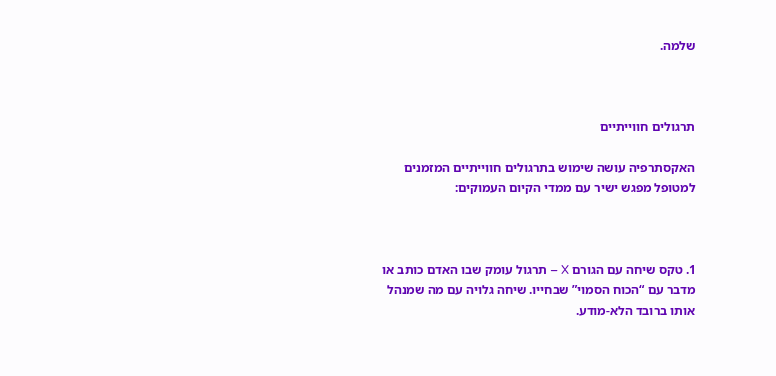שלמה.



תרגולים חווייתיים

האקסתרפיה עושה שימוש בתרגולים חווייתיים המזמנים למטופל מפגש ישיר עם ממדי הקיום העמוקים:



1. טקס שיחה עם הגורם X – תרגול עומק שבו האדם כותב או מדבר עם “הכוח הסמוי” שבחייו. שיחה גלויה עם מה שמנהל אותו ברובד הלא-מודע.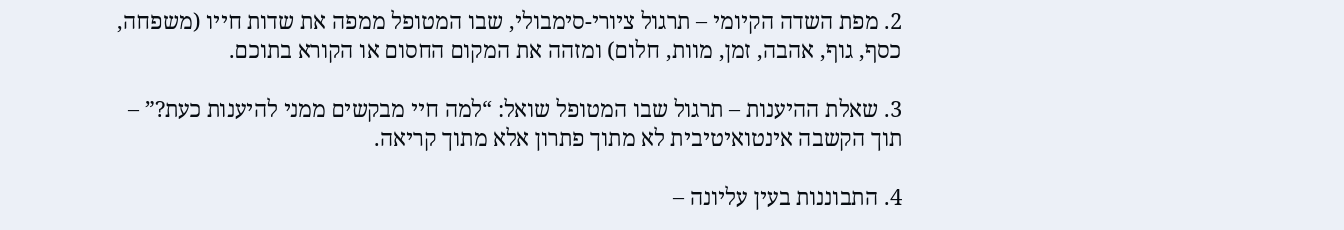2. מפת השדה הקיומי – תרגול ציורי-סימבולי, שבו המטופל ממפה את שדות חייו (משפחה, כסף, גוף, אהבה, זמן, מוות, חלום) ומזהה את המקום החסום או הקורא בתוכם.

3. שאלת ההיענות – תרגול שבו המטופל שואל: “למה חיי מבקשים ממני להיענות כעת?” – תוך הקשבה אינטואיטיבית לא מתוך פתרון אלא מתוך קריאה.

4. התבוננות בעין עליונה –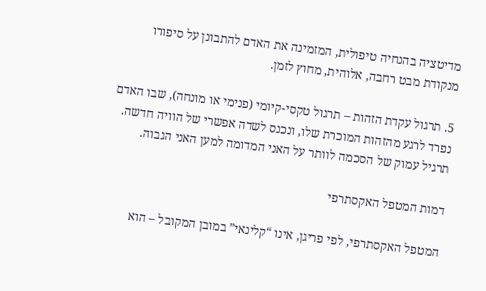מדיטציה בהנחיה טיפולית, המזמינה את האדם להתבונן על סיפורו מנקודת מבט רחבה, אלוהית, מחוץ לזמן.

5. תרגול עקדת הזהות – תרגול טקסי-קיומי (פנימי או מונחה), שבו האדם נפרד לרגע מהזהות המוכרת שלו, ונכנס לשדה אפשרי של הוויה חדשה. תרגיל עמוק של הסכמה לוותר על האני המדומה למען האני הגבוה.

דמות המטפל האקסתרפי

המטפל האקסתרפי, לפי פריגן, אינו “קלינאי” במובן המקובל – הוא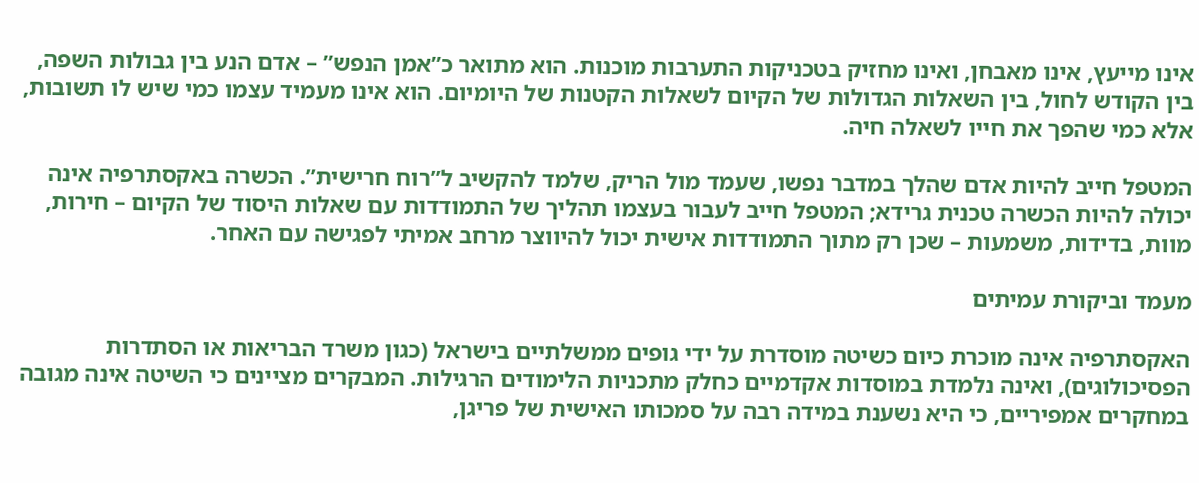אינו מייעץ, אינו מאבחן, ואינו מחזיק בטכניקות התערבות מוכנות. הוא מתואר כ”אמן הנפש” – אדם הנע בין גבולות השפה, בין הקודש לחול, בין השאלות הגדולות של הקיום לשאלות הקטנות של היומיום. הוא אינו מעמיד עצמו כמי שיש לו תשובות, אלא כמי שהפך את חייו לשאלה חיה.

המטפל חייב להיות אדם שהלך במדבר נפשו, שעמד מול הריק, שלמד להקשיב ל”רוח חרישית”. הכשרה באקסתרפיה אינה יכולה להיות הכשרה טכנית גרידא; המטפל חייב לעבור בעצמו תהליך של התמודדות עם שאלות היסוד של הקיום – חירות, מוות, בדידות, משמעות – שכן רק מתוך התמודדות אישית יכול להיווצר מרחב אמיתי לפגישה עם האחר.

מעמד וביקורת עמיתים

האקסתרפיה אינה מוכרת כיום כשיטה מוסדרת על ידי גופים ממשלתיים בישראל (כגון משרד הבריאות או הסתדרות הפסיכולוגים), ואינה נלמדת במוסדות אקדמיים כחלק מתכניות הלימודים הרגילות. המבקרים מציינים כי השיטה אינה מגובה במחקרים אמפיריים, כי היא נשענת במידה רבה על סמכותו האישית של פריגן,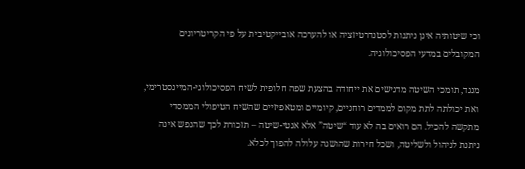וכי שיטותיה אינן ניתנות לסטנדרטיזציה או להערכה אובייקטיבית על פי הקריטריונים המקובלים במדעי הפסיכולוגיה.

מנגד, תומכי השיטה מדגישים את ייחודה בהצעת שפה חלופית לשיח הפסיכולוגי-המיינסטרימי, ואת יכולתה לתת מקום לממדים רוחניים, קיומיים ומטאפיזיים שהשיח הטיפולי הממסדי מתקשה להכיל. הם רואים בה לא עוד “שיטה” אלא אנטי-שיטה – תזכורת לכך שהנפש אינה ניתנת לניהול ולשליטה, ושכל חירות שהושגה עלולה להפוך לכלא.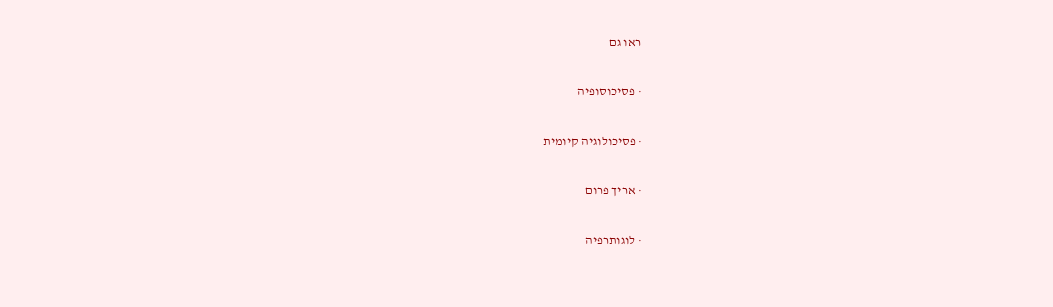ראו גם

· פסיכוסופיה

· פסיכולוגיה קיומית

· אריך פרום

· לוגותרפיה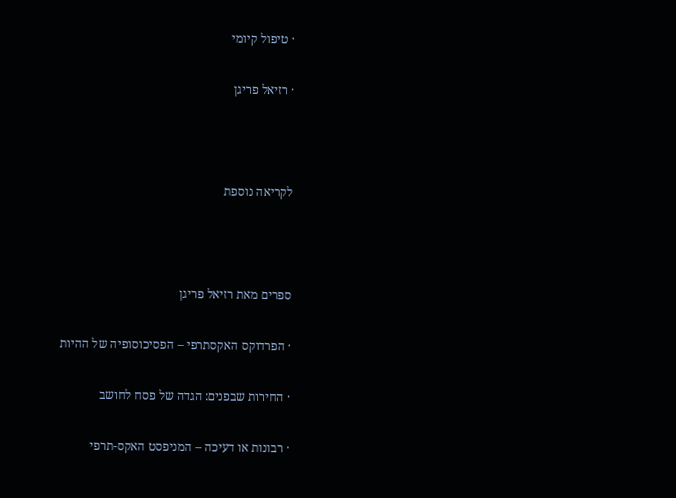· טיפול קיומי

· רזיאל פריגן



לקריאה נוספת



ספרים מאת רזיאל פריגן

· הפרדוקס האקסתרפי – הפסיכוסופיה של ההיות

· החירות שבפנים: הגדה של פסח לחושב

· רבונות או דעיכה – המניפסט האקס-תרפי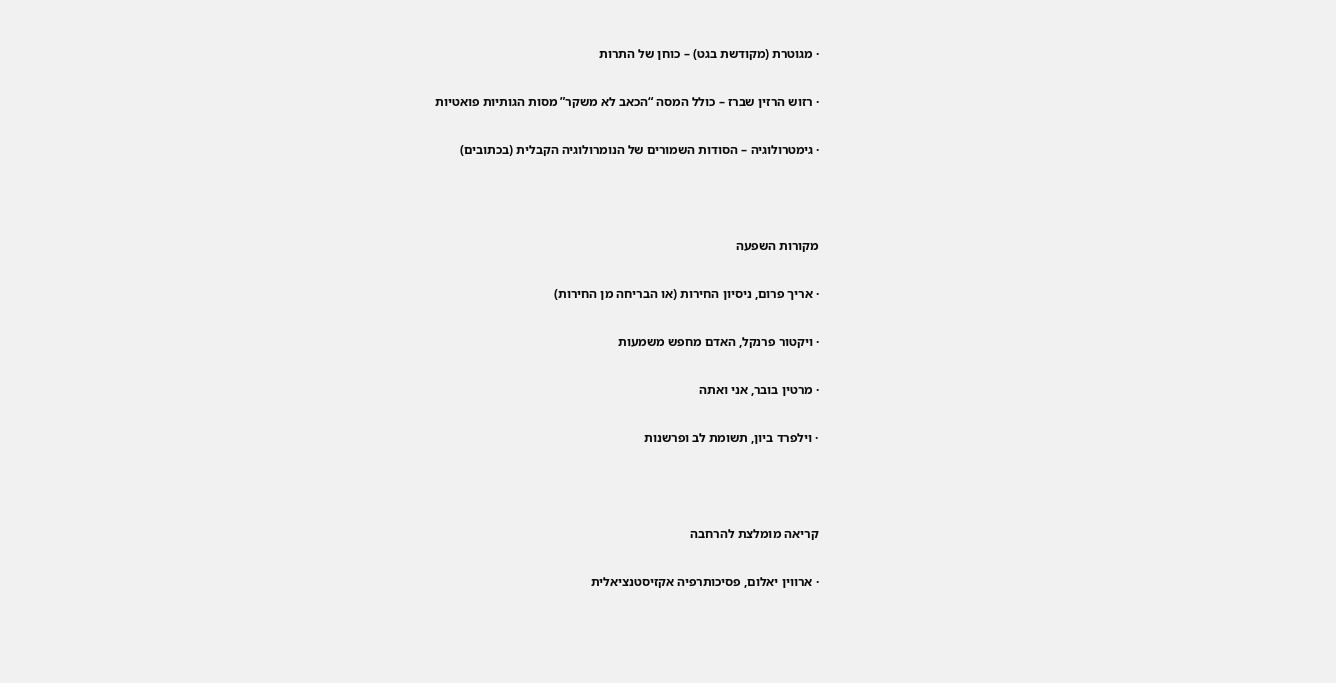· מגוטרת (מקודשת בגט) – כוחן של התרות

· רזוש הרזין שברז – כולל המסה “הכאב לא משקר” מסות הגותיות פואטיות

· גימטרולוגיה – הסודות השמורים של הנומרולוגיה הקבלית (בכתובים)



מקורות השפעה

· אריך פרום, ניסיון החירות (או הבריחה מן החירות)

· ויקטור פרנקל, האדם מחפש משמעות

· מרטין בובר, אני ואתה

· וילפרד ביון, תשומת לב ופרשנות



קריאה מומלצת להרחבה

· ארווין יאלום, פסיכותרפיה אקזיסטנציאלית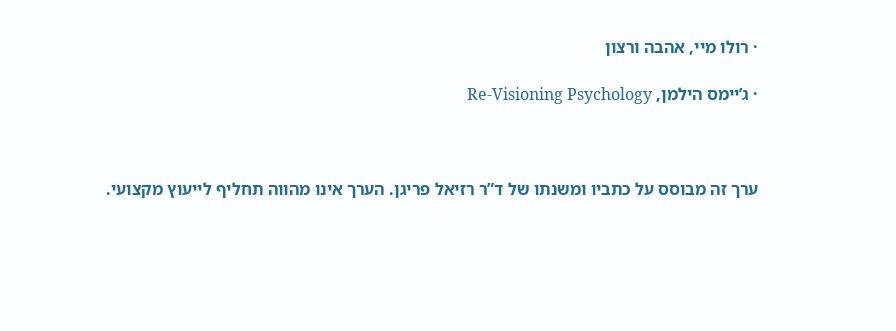· רולו מיי, אהבה ורצון

· ג’יימס הילמן, Re-Visioning Psychology



ערך זה מבוסס על כתביו ומשנתו של ד”ר רזיאל פריגן. הערך אינו מהווה תחליף לייעוץ מקצועי.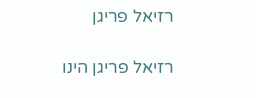רזיאל פריגן

רזיאל פריגן הינו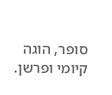סופר, הוגה קיומי ופרשן.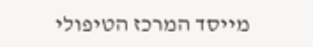מייסד המרכז הטיפולי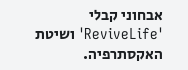אבחוני קבלי 'ReviveLife' ושיטת האקסתרפיה.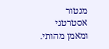מנטור אסטרטגי ומאמן מהותי.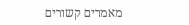מאמרים קשורים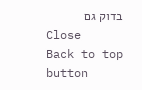בדוק גם
Close
Back to top button